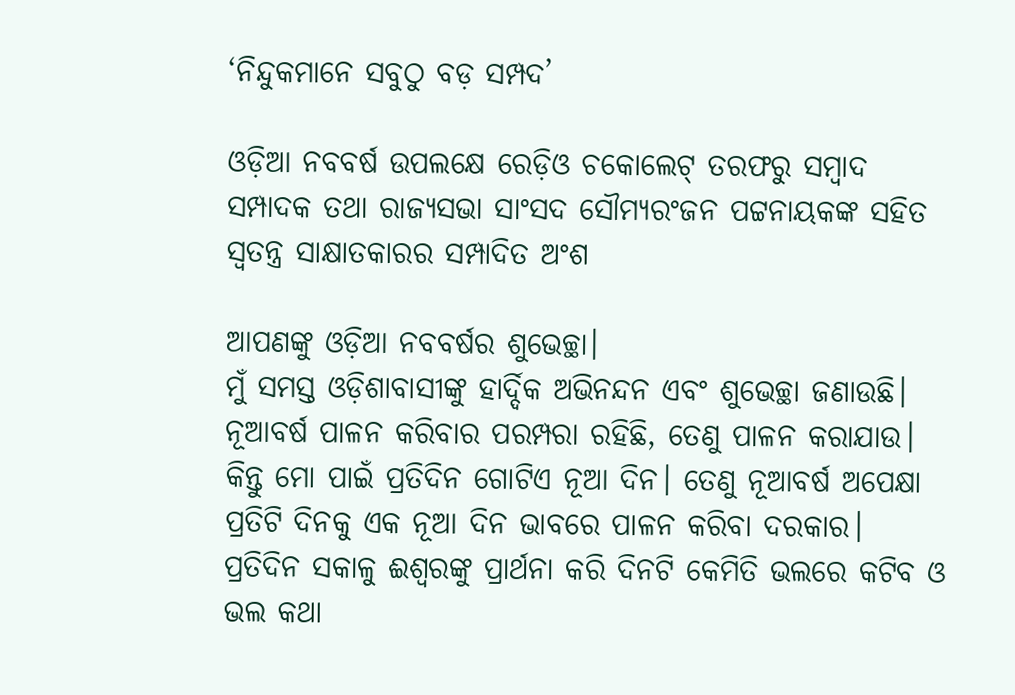‘ନିନ୍ଦୁକମାନେ ସବୁଠୁ ବଡ଼ ସମ୍ପଦ’

ଓଡ଼ିଆ ନବବର୍ଷ ଉପଲକ୍ଷେ ରେଡ଼ିଓ ଚକୋଲେଟ୍‌ ତରଫରୁ ସମ୍ବାଦ ସମ୍ପାଦକ ତଥା ରାଜ୍ୟସଭା ସାଂସଦ ସୌମ୍ୟରଂଜନ ପଟ୍ଟନାୟକଙ୍କ ସହିତ ସ୍ୱତନ୍ତ୍ର ସାକ୍ଷାତକାରର ସମ୍ପାଦିତ ଅଂଶ

ଆପଣଙ୍କୁ ଓଡ଼ିଆ ନବବର୍ଷର ଶୁଭେଚ୍ଛା।
ମୁଁ ସମସ୍ତ ଓଡ଼ିଶାବାସୀଙ୍କୁ ହାର୍ଦ୍ଦିକ ଅଭିନନ୍ଦନ ଏବଂ ଶୁଭେଚ୍ଛା ଜଣାଉଛି। ନୂଆବର୍ଷ ପାଳନ କରିବାର ପରମ୍ପରା ରହିଛି, ତେଣୁ ପାଳନ କରାଯାଉ। କିନ୍ତୁ ମୋ ପାଇଁ ପ୍ରତିଦିନ ଗୋଟିଏ ନୂଆ ଦିନ। ତେଣୁ ନୂଆବର୍ଷ ଅପେକ୍ଷା ପ୍ରତିଟି ଦିନକୁ ଏକ ନୂଆ ଦିନ ଭାବରେ ପାଳନ କରିବା ଦରକାର। ପ୍ରତିଦିନ ସକାଳୁ ଈଶ୍ୱରଙ୍କୁ ପ୍ରାର୍ଥନା କରି ଦିନଟି କେମିତି ଭଲରେ କଟିବ ଓ ଭଲ କଥା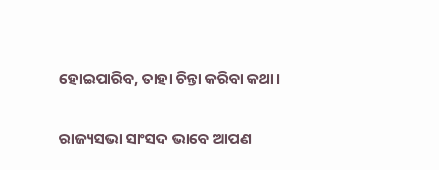ହୋଇପାରିବ, ତାହା ଚିନ୍ତା କରିବା କଥା।

ରାଜ୍ୟସଭା ସାଂସଦ ଭାବେ ଆପଣ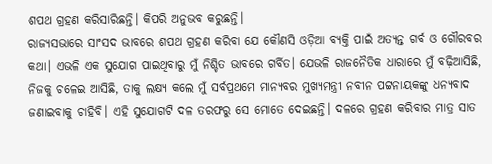ଶପଥ ଗ୍ରହଣ କରିସାରିଛନ୍ତି। କିପରି ଅନୁଭବ କରୁଛନ୍ତି।
ରାଜ୍ୟସଭାରେ ସାଂସଦ ଭାବରେ ଶପଥ ଗ୍ରହଣ କରିବା ଯେ କୌଣସି ଓଡ଼ିଆ ବ୍ୟକ୍ତି ପାଇଁ ଅତ୍ୟନ୍ତ ଗର୍ବ ଓ ଗୌରବର କଥା। ଏଭଳି ଏକ ସୁଯୋଗ ପାଇଥିବାରୁ ମୁଁ ନିଶ୍ଚିତ ଭାବରେ ଗର୍ବିତ। ଯେଭଳି ରାଜନୈତିକ ଧାରାରେ ମୁଁ ବଢ଼ିଆସିଛି, ନିଜକୁ ଚଳେଇ ଆସିଛି, ତାକୁ ଲକ୍ଷ୍ୟ କଲେ ମୁଁ ସର୍ବପ୍ରଥମେ ମାନ୍ୟବର ମୁଖ୍ୟମନ୍ତ୍ରୀ ନବୀନ ପଟ୍ଟନାୟକଙ୍କୁ ଧନ୍ୟବାଦ ଜଣାଇବାକୁ ଚାହିବି। ଏହି ସୁଯୋଗଟି ଦଳ ତରଫରୁ ସେ ମୋତେ ଦେଇଛନ୍ତି। ଦଳରେ ଗ୍ରହଣ କରିବାର ମାତ୍ର ସାତ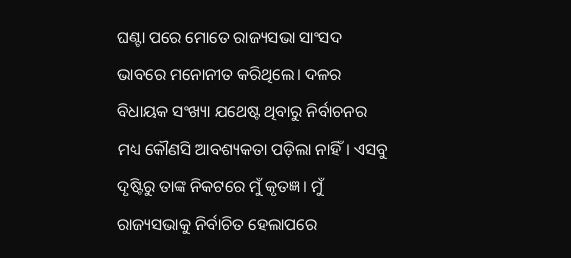ଘଣ୍ଟା ପରେ ମୋତେ ରାଜ୍ୟସଭା ସାଂସଦ ଭାବରେ ମନୋନୀତ କରିଥିଲେ। ଦଳର ବିଧାୟକ ସଂଖ୍ୟା ଯଥେଷ୍ଟ ଥିବାରୁ ନିର୍ବାଚନର ମଧ୍ୟ କୌଣସି ଆବଶ୍ୟକତା ପଡ଼ିଲା ନାହିଁ। ଏସବୁ ଦୃଷ୍ଟିରୁ ତାଙ୍କ ନିକଟରେ ମୁଁ କୃତଜ୍ଞ। ମୁଁ ରାଜ୍ୟସଭାକୁ ନିର୍ବାଚିତ ହେଲାପରେ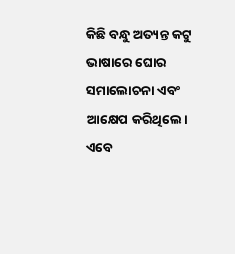କିଛି ବନ୍ଧୁ ଅତ୍ୟନ୍ତ କଟୁ ଭାଷାରେ ଘୋର ସମାଲୋଚନା ଏବଂ ଆକ୍ଷେପ କରିଥିଲେ। ଏବେ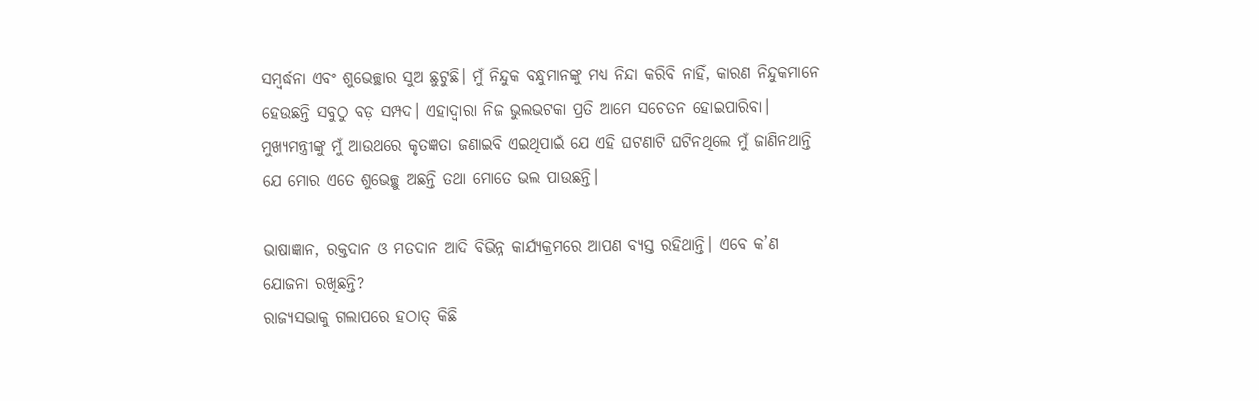ସମ୍ବର୍ଦ୍ଧନା ଏବଂ ଶୁଭେଚ୍ଛାର ସୁଅ ଛୁଟୁଛି। ମୁଁ ନିନ୍ଦୁକ ବନ୍ଧୁମାନଙ୍କୁ ମଧ୍ୟ ନିନ୍ଦା କରିବି ନାହିଁ, କାରଣ ନିନ୍ଦୁକମାନେ ହେଉଛନ୍ତି ସବୁଠୁ ବଡ଼ ସମ୍ପଦ। ଏହାଦ୍ୱାରା ନିଜ ଭୁଲଭଟକା ପ୍ରତି ଆମେ ସଚେତନ ହୋଇପାରିବା। ମୁଖ୍ୟମନ୍ତ୍ରୀଙ୍କୁ ମୁଁ ଆଉଥରେ କୃତଜ୍ଞତା ଜଣାଇବି ଏଇଥିପାଇଁ ଯେ ଏହି ଘଟଣାଟି ଘଟିନଥିଲେ ମୁଁ ଜାଣିନଥାନ୍ତି ଯେ ମୋର ଏତେ ଶୁଭେଚ୍ଛୁ ଅଛନ୍ତି ତଥା ମୋତେ ଭଲ ପାଉଛନ୍ତି।

ଭାଷାଜ୍ଞାନ, ରକ୍ତଦାନ ଓ ମତଦାନ ଆଦି ବିଭିନ୍ନ କାର୍ଯ୍ୟକ୍ରମରେ ଆପଣ ବ୍ୟସ୍ତ ରହିଥାନ୍ତି। ଏବେ କ’ଣ ଯୋଜନା ରଖିଛନ୍ତି?
ରାଜ୍ୟସଭାକୁ ଗଲାପରେ ହଠାତ୍‌ କିଛି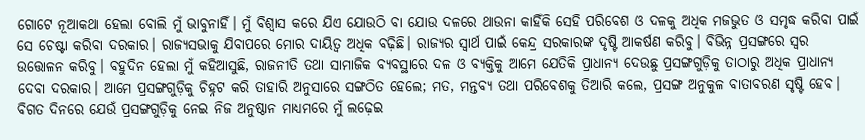ଗୋଟେ ନୂଆକଥା ହେଲା ବୋଲି ମୁଁ ଭାବୁନାହିଁ। ମୁଁ ବିଶ୍ୱାସ କରେ ଯିଏ ଯୋଉଠି ବା ଯୋଉ ଦଳରେ ଥାଉନା କାହିଁକି ସେହି ପରିବେଶ ଓ ଦଳକୁ ଅଧିକ ମଜଭୁତ ଓ ସମୃଦ୍ଧ କରିବା ପାଇଁ ସେ ଚେଷ୍ଟା କରିବା ଦରକାର। ରାଜ୍ୟସଭାକୁ ଯିବାପରେ ମୋର ଦାୟିତ୍ୱ ଅଧିକ ବଢ଼ିଛି। ରାଜ୍ୟର ସ୍ୱାର୍ଥ ପାଇଁ କେନ୍ଦ୍ର ସରକାରଙ୍କ ଦୃଷ୍ଟି ଆକର୍ଷଣ କରିବୁ। ବିଭିନ୍ନ ପ୍ରସଙ୍ଗରେ ସ୍ୱର ଉତ୍ତୋଳନ କରିବୁ। ବହୁଦିନ ହେଲା ମୁଁ କହିଆସୁଛି, ରାଜନୀତି ତଥା ସାମାଜିକ ବ୍ୟବସ୍ଥାରେ ଦଳ ଓ ବ୍ୟକ୍ତିକୁ ଆମେ ଯେତିକି ପ୍ରାଧାନ୍ୟ ଦେଉଛୁ ପ୍ରସଙ୍ଗଗୁଡ଼ିକୁ ତାଠାରୁ ଅଧିକ ପ୍ରାଧାନ୍ୟ ଦେବା ଦରକାର। ଆମେ ପ୍ରସଙ୍ଗଗୁଡ଼ିକୁ ଚିହ୍ନଟ କରି ତାହାରି ଅନୁସାରେ ସଙ୍ଗଠିତ ହେଲେ; ମତ, ମନ୍ତବ୍ୟ ତଥା ପରିବେଶକୁ ତିଆରି କଲେ, ପ୍ରସଙ୍ଗ ଅନୁକୁଳ ବାତାବରଣ ସୃଷ୍ଟି ହେବ। ବିଗତ ଦିନରେ ଯେଉଁ ପ୍ରସଙ୍ଗଗୁଡ଼ିକୁ ନେଇ ନିଜ ଅନୁଷ୍ଠାନ ମାଧ୍ୟମରେ ମୁଁ ଲଢ଼େଇ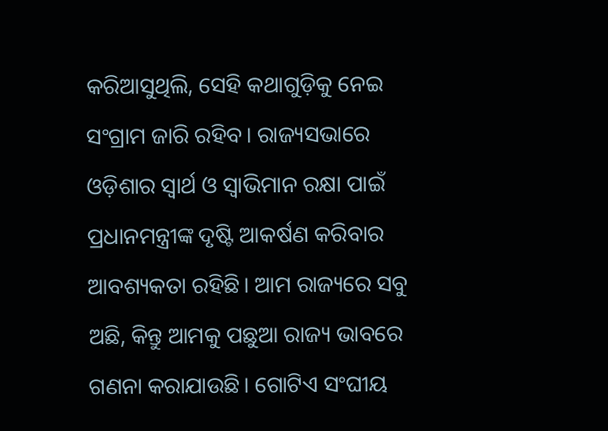କରିଆସୁଥିଲି, ସେହି କଥାଗୁଡ଼ିକୁ ନେଇ ସଂଗ୍ରାମ ଜାରି ରହିବ। ରାଜ୍ୟସଭାରେ ଓଡ଼ିଶାର ସ୍ୱାର୍ଥ ଓ ସ୍ୱାଭିମାନ ରକ୍ଷା ପାଇଁ ପ୍ରଧାନମନ୍ତ୍ରୀଙ୍କ ଦୃଷ୍ଟି ଆକର୍ଷଣ କରିବାର ଆବଶ୍ୟକତା ରହିଛି। ଆମ ରାଜ୍ୟରେ ସବୁ ଅଛି, କିନ୍ତୁ ଆମକୁ ପଛୁଆ ରାଜ୍ୟ ଭାବରେ ଗଣନା କରାଯାଉଛି। ଗୋଟିଏ ସଂଘୀୟ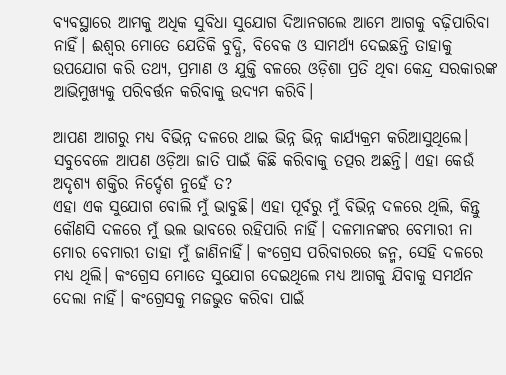ବ୍ୟବସ୍ଥାରେ ଆମକୁ ଅଧିକ ସୁବିଧା ସୁଯୋଗ ଦିଆନଗଲେ ଆମେ ଆଗକୁ ବଢ଼ିପାରିବା ନାହିଁ। ଈଶ୍ୱର ମୋତେ ଯେତିକି ବୁଦ୍ଧି, ବିବେକ ଓ ସାମର୍ଥ୍ୟ ଦେଇଛନ୍ତି ତାହାକୁ ଉପଯୋଗ କରି ତଥ୍ୟ, ପ୍ରମାଣ ଓ ଯୁକ୍ତି ବଳରେ ଓଡ଼ିଶା ପ୍ରତି ଥିବା କେନ୍ଦ୍ର ସରକାରଙ୍କ ଆଭିମୁଖ୍ୟକୁ ପରିବର୍ତ୍ତନ କରିବାକୁ ଉଦ୍ୟମ କରିବି।

ଆପଣ ଆଗରୁ ମଧ୍ୟ ବିଭିନ୍ନ ଦଳରେ ଥାଇ ଭିନ୍ନ ଭିନ୍ନ କାର୍ଯ୍ୟକ୍ରମ କରିଆସୁଥିଲେ। ସବୁବେଳେ ଆପଣ ଓଡ଼ିଆ ଜାତି ପାଇଁ କିଛି କରିବାକୁ ତତ୍ପର ଅଛନ୍ତି। ଏହା କେଉଁ ଅଦୃଶ୍ୟ ଶକ୍ତିର ନିର୍ଦ୍ଦେଶ ନୁହେଁ ତ?
ଏହା ଏକ ସୁଯୋଗ ବୋଲି ମୁଁ ଭାବୁଛି। ଏହା ପୂର୍ବରୁ ମୁଁ ବିଭିନ୍ନ ଦଳରେ ଥିଲି, କିନ୍ତୁ କୌଣସି ଦଳରେ ମୁଁ ଭଲ ଭାବରେ ରହିପାରି ନାହିଁ। ଦଳମାନଙ୍କର ବେମାରୀ ନା ମୋର ବେମାରୀ ତାହା ମୁଁ ଜାଣିନାହିଁ। କଂଗ୍ରେସ ପରିବାରରେ ଜନ୍ମ, ସେହି ଦଳରେ ମଧ୍ୟ ଥିଲି। କଂଗ୍ରେସ ମୋତେ ସୁଯୋଗ ଦେଇଥିଲେ ମଧ୍ୟ ଆଗକୁ ଯିବାକୁ ସମର୍ଥନ ଦେଲା ନାହିଁ। କଂଗ୍ରେସକୁ ମଜଭୁତ କରିବା ପାଇଁ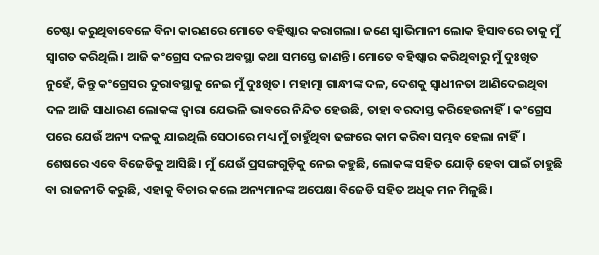ଚେଷ୍ଟା କରୁଥିବାବେଳେ ବିନା କାରଣରେ ମୋତେ ବହିଷ୍କାର କରାଗଲା। ଜଣେ ସ୍ୱାଭିମାନୀ ଲୋକ ହିସାବରେ ତାକୁ ମୁଁ ସ୍ୱାଗତ କରିଥିଲି। ଆଜି କଂଗ୍ରେସ ଦଳର ଅବସ୍ଥା କଥା ସମସ୍ତେ ଜାଣନ୍ତି। ମୋତେ ବହିଷ୍କାର କରିଥିବାରୁ ମୁଁ ଦୁଃଖିତ ନୁହେଁ, କିନ୍ତୁ କଂଗ୍ରେସର ଦୁରାବସ୍ଥାକୁ ନେଇ ମୁଁ ଦୁଃଖିତ। ମହାତ୍ମା ଗାନ୍ଧୀଙ୍କ ଦଳ, ଦେଶକୁ ସ୍ୱାଧୀନତା ଆଣିଦେଇଥିବା ଦଳ ଆଜି ସାଧାରଣ ଲୋକଙ୍କ ଦ୍ୱାରା ଯେଭଳି ଭାବରେ ନିନ୍ଦିତ ହେଉଛି, ତାହା ବରଦାସ୍ତ କରିହେଉନାହିଁ। କଂଗ୍ରେସ ପରେ ଯେଉଁ ଅନ୍ୟ ଦଳକୁ ଯାଇଥିଲି ସେଠାରେ ମଧ୍ୟ ମୁଁ ଚାହୁଁଥିବା ଢଙ୍ଗରେ କାମ କରିବା ସମ୍ଭବ ହେଲା ନାହିଁ। ଶେଷରେ ଏବେ ବିଜେଡିକୁ ଆସିଛି। ମୁଁ ଯେଉଁ ପ୍ରସଙ୍ଗଗୁଡ଼ିକୁ ନେଇ କହୁଛି, ଲୋକଙ୍କ ସହିତ ଯୋଡ଼ି ହେବା ପାଇଁ ଚାହୁଛି ବା ରାଜନୀତି କରୁଛି, ଏହାକୁ ବିଚାର କଲେ ଅନ୍ୟମାନଙ୍କ ଅପେକ୍ଷା ବିଜେଡି ସହିତ ଅଧିକ ମନ ମିଳୁଛି।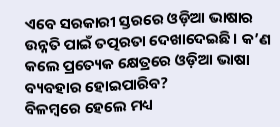ଏବେ ସରକାରୀ ସ୍ତରରେ ଓଡ଼ିଆ ଭାଷାର ଉନ୍ନତି ପାଇଁ ତତ୍ପରତା ଦେଖାଦେଇଛି। କ’ଣ କଲେ ପ୍ରତ୍ୟେକ କ୍ଷେତ୍ରରେ ଓଡ଼ିଆ ଭାଷା ବ୍ୟବହାର ହୋଇପାରିବ?
ବିଳମ୍ବରେ ହେଲେ ମଧ୍ୟ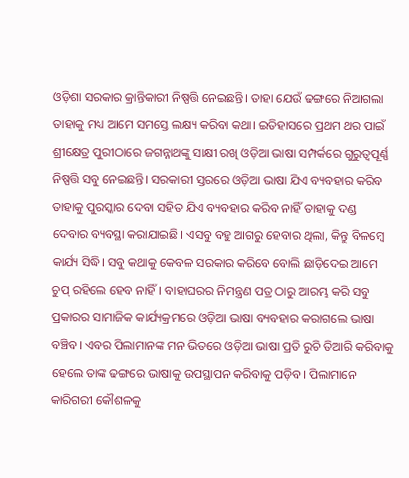ଓଡ଼ିଶା ସରକାର କ୍ରାନ୍ତିକାରୀ ନିଷ୍ପତ୍ତି ନେଇଛନ୍ତି। ତାହା ଯେଉଁ ଢଙ୍ଗରେ ନିଆଗଲା ତାହାକୁ ମଧ୍ୟ ଆମେ ସମସ୍ତେ ଲକ୍ଷ୍ୟ କରିବା କଥା। ଇତିହାସରେ ପ୍ରଥମ ଥର ପାଇଁ ଶ୍ରୀକ୍ଷେତ୍ର ପୁରୀଠାରେ ଜଗନ୍ନାଥଙ୍କୁ ସାକ୍ଷୀ ରଖି ଓଡ଼ିଆ ଭାଷା ସମ୍ପର୍କରେ ଗୁରୁତ୍ୱପୂର୍ଣ୍ଣ ନିଷ୍ପତ୍ତି ସବୁ ନେଇଛନ୍ତି। ସରକାରୀ ସ୍ତରରେ ଓଡ଼ିଆ ଭାଷା ଯିଏ ବ୍ୟବହାର କରିବ ତାହାକୁ ପୁରସ୍କାର ଦେବା ସହିତ ଯିଏ ବ୍ୟବହାର କରିବ ନାହିଁ ତାହାକୁ ଦଣ୍ଡ ଦେବାର ବ୍ୟବସ୍ଥା କରାଯାଇଛି। ଏସବୁ ବହୁ ଆଗରୁ ହେବାର ଥିଲା, କିନ୍ତୁ ବିଳମ୍ବେ କାର୍ଯ୍ୟ ସିଦ୍ଧି। ସବୁ କଥାକୁ କେବଳ ସରକାର କରିବେ ବୋଲି ଛାଡ଼ିଦେଇ ଆମେ ଚୁପ୍‌ ରହିଲେ ହେବ ନାହିଁ। ବାହାଘରର ନିମନ୍ତ୍ରଣ ପତ୍ର ଠାରୁ ଆରମ୍ଭ କରି ସବୁ ପ୍ରକାରର ସାମାଜିକ କାର୍ଯ୍ୟକ୍ରମରେ ଓଡ଼ିଆ ଭାଷା ବ୍ୟବହାର କରାଗଲେ ଭାଷା ବଞ୍ଚିବ। ଏବର ପିଲାମାନଙ୍କ ମନ ଭିତରେ ଓଡ଼ିଆ ଭାଷା ପ୍ରତି ରୁଚି ତିଆରି କରିବାକୁ ହେଲେ ତାଙ୍କ ଢଙ୍ଗରେ ଭାଷାକୁ ଉପସ୍ଥାପନ କରିବାକୁ ପଡ଼ିବ। ପିଲାମାନେ କାରିଗରୀ କୌଶଳକୁ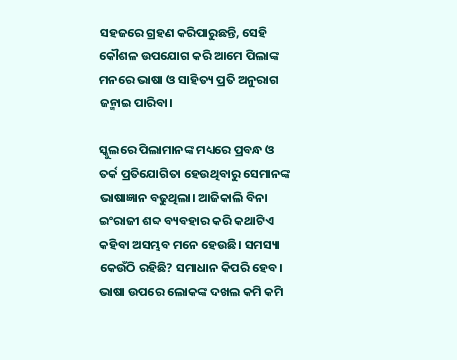ସହଜରେ ଗ୍ରହଣ କରିପାରୁଛନ୍ତି, ସେହି କୌଶଳ ଉପଯୋଗ କରି ଆମେ ପିଲାଙ୍କ ମନରେ ଭାଷା ଓ ସାହିତ୍ୟ ପ୍ରତି ଅନୁରାଗ ଜନ୍ମାଇ ପାରିବା।

ସ୍କୁଲରେ ପିଲାମାନଙ୍କ ମଧ୍ୟରେ ପ୍ରବନ୍ଧ ଓ ତର୍କ ପ୍ରତିଯୋଗିତା ହେଉଥିବାରୁ ସେମାନଙ୍କ ଭାଷାଜ୍ଞାନ ବଢୁଥିଲା। ଆଜିକାଲି ବିନା ଇଂରାଜୀ ଶବ୍ଦ ବ୍ୟବହାର କରି କଥାଟିଏ କହିବା ଅସମ୍ଭବ ମନେ ହେଉଛି। ସମସ୍ୟା କେଉଁଠି ରହିଛି? ସମାଧାନ କିପରି ହେବ।
ଭାଷା ଉପରେ ଲୋକଙ୍କ ଦଖଲ କମି କମି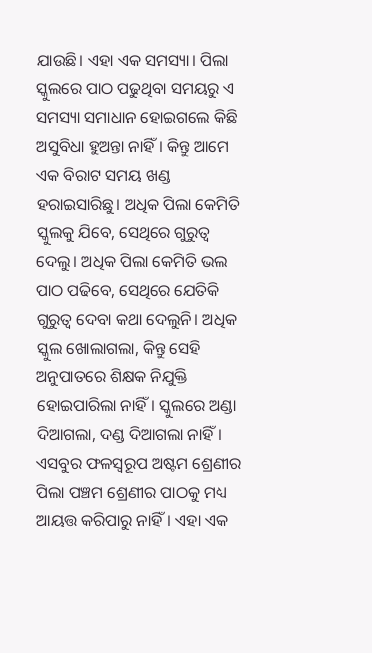ଯାଉଛି। ଏହା ଏକ ସମସ୍ୟା। ପିଲା ସ୍କୁଲରେ ପାଠ ପଢୁଥିବା ସମୟରୁ ଏ ସମସ୍ୟା ସମାଧାନ ହୋଇଗଲେ କିଛି ଅସୁବିଧା ହୁଅନ୍ତା ନାହିଁ। କିନ୍ତୁ ଆମେ ଏକ ବିରାଟ ସମୟ ଖଣ୍ଡ ହରାଇସାରିଛୁ। ଅଧିକ ପିଲା କେମିତି ସ୍କୁଲକୁ ଯିବେ, ସେଥିରେ ଗୁରୁତ୍ୱ ଦେଲୁ। ଅଧିକ ପିଲା କେମିତି ଭଲ ପାଠ ପଢିବେ, ସେଥିରେ ଯେତିକି ଗୁରୁତ୍ୱ ଦେବା କଥା ଦେଲୁନି। ଅଧିକ ସ୍କୁଲ ଖୋଲାଗଲା, କିନ୍ତୁ ସେହି ଅନୁପାତରେ ଶିକ୍ଷକ ନିଯୁକ୍ତି ହୋଇପାରିଲା ନାହିଁ। ସ୍କୁଲରେ ଅଣ୍ଡା ଦିଆଗଲା, ଦଣ୍ଡ ଦିଆଗଲା ନାହିଁ। ଏସବୁର ଫଳସ୍ୱରୂପ ଅଷ୍ଟମ ଶ୍ରେଣୀର ପିଲା ପଞ୍ଚମ ଶ୍ରେଣୀର ପାଠକୁ ମଧ୍ୟ ଆୟତ୍ତ କରିପାରୁ ନାହିଁ। ଏହା ଏକ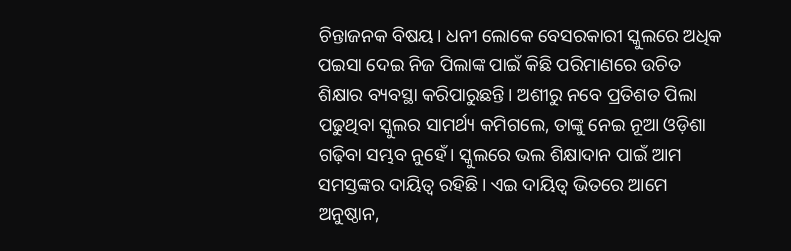ଚିନ୍ତାଜନକ ବିଷୟ। ଧନୀ ଲୋକେ ବେସରକାରୀ ସ୍କୁଲରେ ଅଧିକ ପଇସା ଦେଇ ନିଜ ପିଲାଙ୍କ ପାଇଁ କିଛି ପରିମାଣରେ ଉଚିତ ଶିକ୍ଷାର ବ୍ୟବସ୍ଥା କରିପାରୁଛନ୍ତି। ଅଶୀରୁ ନବେ ପ୍ରତିଶତ ପିଲା ପଢୁଥିବା ସ୍କୁଲର ସାମର୍ଥ୍ୟ କମିଗଲେ, ତାଙ୍କୁ ନେଇ ନୂଆ ଓଡ଼ିଶା ଗଢ଼ିବା ସମ୍ଭବ ନୁହେଁ। ସ୍କୁଲରେ ଭଲ ଶିକ୍ଷାଦାନ ପାଇଁ ଆମ ସମସ୍ତଙ୍କର ଦାୟିତ୍ୱ ରହିଛି। ଏଇ ଦାୟିତ୍ୱ ଭିତରେ ଆମେ ଅନୁଷ୍ଠାନ,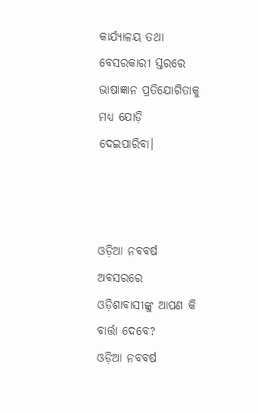କାର୍ଯ୍ୟାଳୟ ତଥା ବେସରକାରୀ ସ୍ତରରେ ଭାଷାଜ୍ଞାନ ପ୍ରତିଯୋଗିତାକୁ ମଧ୍ୟ ଯୋଡ଼ି ଦେଇପାରିବା।



ଓଡ଼ିଆ ନବବର୍ଷ ଅବସରରେ ଓଡ଼ିଶାବାସୀଙ୍କୁ ଆପଣ କି ବାର୍ତ୍ତା ଦେବେ?
ଓଡ଼ିଆ ନବବର୍ଷ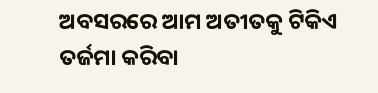ଅବସରରେ ଆମ ଅତୀତକୁ ଟିକିଏ ତର୍ଜମା କରିବା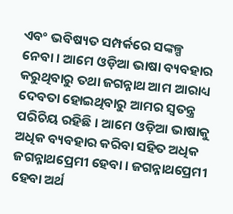ଏବଂ ଭବିଷ୍ୟତ ସମ୍ପର୍କରେ ସଙ୍କଳ୍ପ ନେବା। ଆମେ ଓଡ଼ିଆ ଭାଷା ବ୍ୟବହାର କରୁଥିବାରୁ ତଥା ଜଗନ୍ନାଥ ଆମ ଆରାଧ୍ୟ ଦେବତା ହୋଇଥିବାରୁ ଆମର ସ୍ୱତନ୍ତ୍ର ପରିଚିୟ ରହିଛି। ଆମେ ଓଡ଼ିଆ ଭାଷାକୁ ଅଧିକ ବ୍ୟବହାର କରିବା ସହିତ ଅଧିକ ଜଗନ୍ନାଥପ୍ରେମୀ ହେବା। ଜଗନ୍ନାଥପ୍ରେମୀ ହେବା ଅର୍ଥ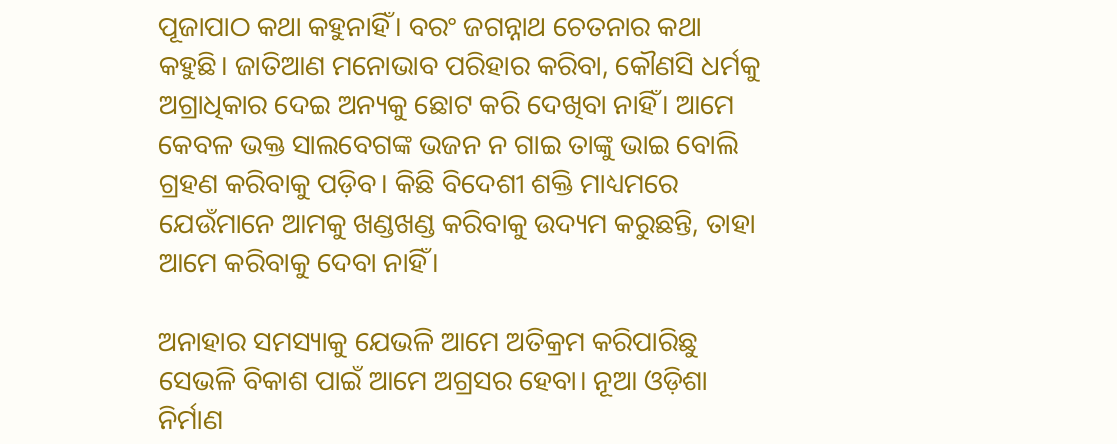ପୂଜାପାଠ କଥା କହୁନାହିଁ। ବରଂ ଜଗନ୍ନାଥ ଚେତନାର କଥା କହୁଛି। ଜାତିଆଣ ମନୋଭାବ ପରିହାର କରିବା, କୌଣସି ଧର୍ମକୁ ଅଗ୍ରାଧିକାର ଦେଇ ଅନ୍ୟକୁ ଛୋଟ କରି ଦେଖିବା ନାହିଁ। ଆମେ କେବଳ ଭକ୍ତ ସାଲବେଗଙ୍କ ଭଜନ ନ ଗାଇ ତାଙ୍କୁ ଭାଇ ବୋଲି ଗ୍ରହଣ କରିବାକୁ ପଡ଼ିବ। କିଛି ବିଦେଶୀ ଶକ୍ତି ମାଧ୍ୟମରେ ଯେଉଁମାନେ ଆମକୁ ଖଣ୍ଡଖଣ୍ଡ କରିବାକୁ ଉଦ୍ୟମ କରୁଛନ୍ତି, ତାହା ଆମେ କରିବାକୁ ଦେବା ନାହିଁ।

ଅନାହାର ସମସ୍ୟାକୁ ଯେଭଳି ଆମେ ଅତିକ୍ରମ କରିପାରିଛୁ ସେଭଳି ବିକାଶ ପାଇଁ ଆମେ ଅଗ୍ରସର ହେବା। ନୂଆ ଓଡ଼ିଶା ନିର୍ମାଣ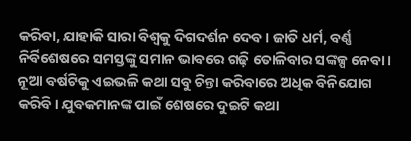କରିବା, ଯାହାକି ସାରା ବିଶ୍ୱକୁ ଦିଗଦର୍ଶନ ଦେବ। ଜାତି ଧର୍ମ, ବର୍ଣ୍ଣ ନିର୍ବିଶେଷରେ ସମସ୍ତଙ୍କୁ ସମାନ ଭାବରେ ଗଢ଼ି ତୋଳିବାର ସଙ୍କଳ୍ପ ନେବା। ନୂଆ ବର୍ଷଟିକୁ ଏଇଭଳି କଥା ସବୁ ଚିନ୍ତା କରିବାରେ ଅଧିକ ବିନିଯୋଗ କରିବି। ଯୁବକମାନଙ୍କ ପାଇଁ ଶେଷରେ ଦୁଇଟି କଥା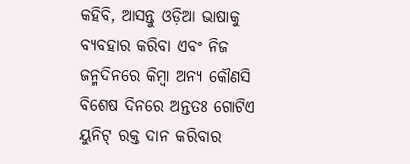କହିବି, ଆସନ୍ତୁ ଓଡ଼ିଆ ଭାଷାକୁ ବ୍ୟବହାର କରିବା ଏବଂ ନିଜ ଜନ୍ମଦିନରେ କିମ୍ବା ଅନ୍ୟ କୌଣସି ବିଶେଷ ଦିନରେ ଅନ୍ତତଃ ଗୋଟିଏ ୟୁନିଟ୍‌ ରକ୍ତ ଦାନ କରିବାର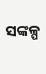ସଙ୍କଳ୍ପ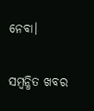ନେବା।

ସମ୍ବନ୍ଧିତ ଖବର